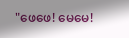"ဖေဖေ! မေမေ!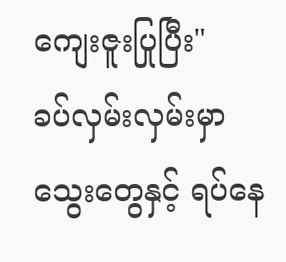ကျေးဇူးပြုပြီး"
ခပ်လှမ်းလှမ်းမှာသွေးတွေနှင့် ရပ်နေ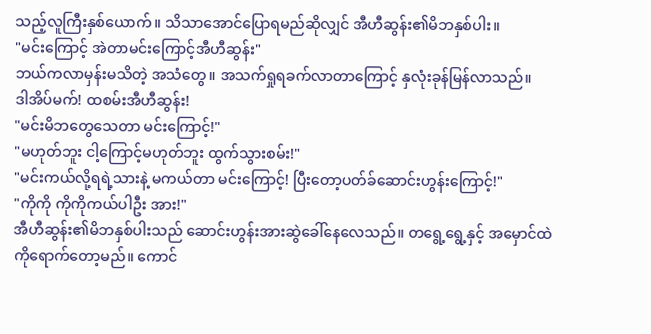သည့်လူကြီးနှစ်ယောက်။ သိသာအောင်ပြောရမည်ဆိုလျှင် အီဟီဆွန်း၏မိဘနှစ်ပါး။
"မင်းကြောင့် အဲတာမင်းကြောင့်အီဟီဆွန်း"
ဘယ်ကလာမှန်းမသိတဲ့ အသံတွေ။ အသက်ရှုရခက်လာတာကြောင့် နှလုံးခုန်မြန်လာသည်။
ဒါအိပ်မက်! ထစမ်းအီဟီဆွန်း!
"မင်းမိဘတွေသေတာ မင်းကြောင့်!"
"မဟုတ်ဘူး ငါ့ကြောင့်မဟုတ်ဘူး ထွက်သွားစမ်း!"
"မင်းကယ်လို့ရရဲ့သားနဲ့ မကယ်တာ မင်းကြောင့်! ပြီးတော့ပတ်ခ်ဆောင်းဟွန်းကြောင့်!"
"ကိုကို ကိုကိုကယ်ပါဦး အား!"
အီဟီဆွန်း၏မိဘနှစ်ပါးသည် ဆောင်းဟွန်းအားဆွဲခေါ်နေလေသည်။ တရွေ့ရွေ့နှင့် အမှောင်ထဲကိုရောက်တော့မည်။ ကောင်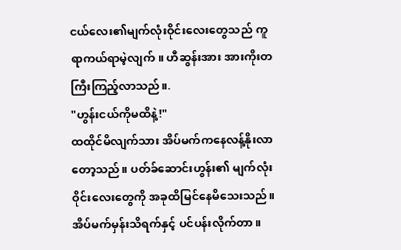ငယ်လေး၏မျက်လုံးဝိုင်းလေးတွေသည် ကူရာကယ်ရာမဲ့လျက်။ ဟီဆွန်းအား အားကိုးတကြီးကြည့်လာသည်။.
"ဟွန်းငယ်ကိုမထိနဲ့!"
ထထိုင်မိလျက်သား အိပ်မက်ကနေလန့်နိုးလာတော့သည်။ ပတ်ခ်ဆောင်းဟွန်း၏ မျက်လုံးဝိုင်းလေးတွေကို အခုထိမြင်နေမိသေးသည်။ အိပ်မက်မှန်းသိရက်နှင့် ပင်ပန်းလိုက်တာ။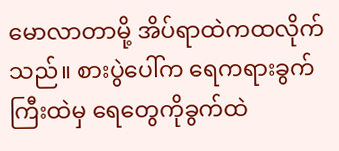မောလာတာမို့ အိပ်ရာထဲကထလိုက်သည်။ စားပွဲပေါ်က ရေကရားခွက်ကြီးထဲမှ ရေတွေကိုခွက်ထဲ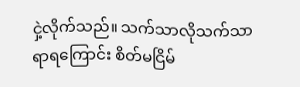ငှဲ့လိုက်သည်။ သက်သာလိုသက်သာရာရကြောင်း စိတ်မငြိမ်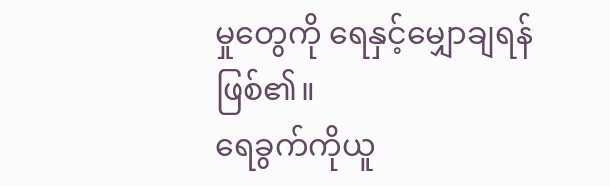မှုတွေကို ရေနှင့်မျှောချရန်ဖြစ်၏။
ရေခွက်ကိုယူ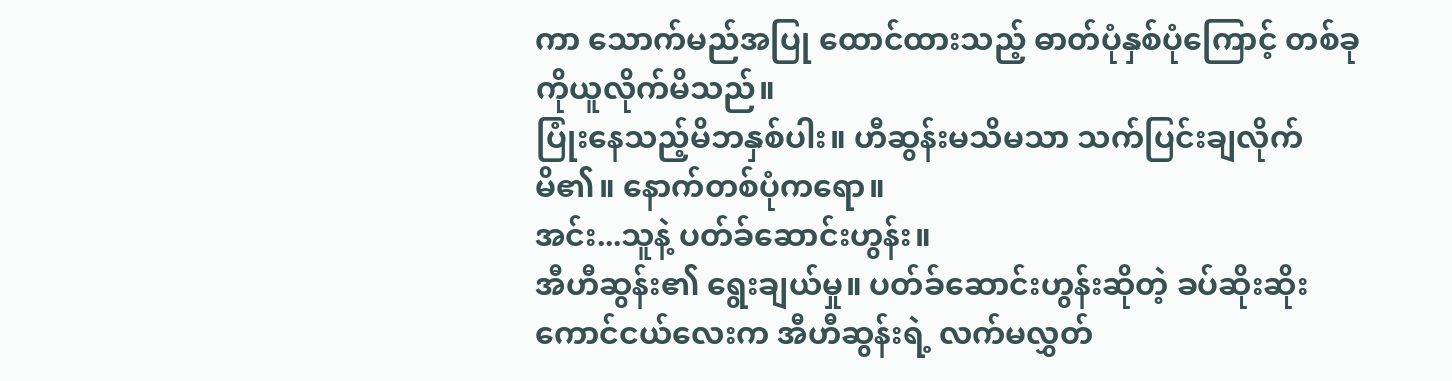ကာ သောက်မည်အပြု ထောင်ထားသည့် ဓာတ်ပုံနှစ်ပုံကြောင့် တစ်ခုကိုယူလိုက်မိသည်။
ပြုံးနေသည့်မိဘနှစ်ပါး။ ဟီဆွန်းမသိမသာ သက်ပြင်းချလိုက်မိ၏။ နောက်တစ်ပုံကရော။
အင်း...သူနဲ့ ပတ်ခ်ဆောင်းဟွန်း။
အီဟီဆွန်း၏ ရွေးချယ်မှု။ ပတ်ခ်ဆောင်းဟွန်းဆိုတဲ့ ခပ်ဆိုးဆိုးကောင်ငယ်လေးက အီဟီဆွန်းရဲ့ လက်မလွှတ်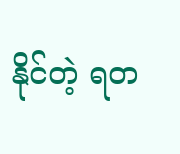နိုင်တဲ့ ရတ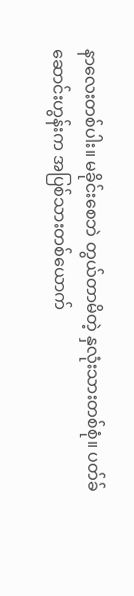နာလေးတစ်ပါး။ မခိုင်းစေဘဲ တွယ်တာမိတဲ့ နှလုံးသားတစ်စုံ။ ပတ်ခ်ဆောင်းဟွန်းက အပြစ်သားတစ်ယောက်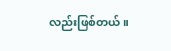လည်းဖြစ်တယ်။